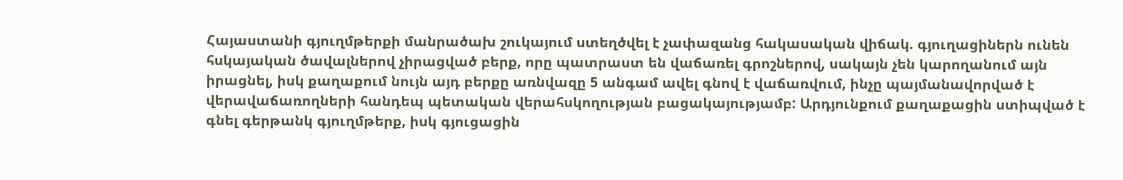Հայաստանի գյուղմթերքի մանրածախ շուկայում ստեղծվել է չափազանց հակասական վիճակ. գյուղացիներն ունեն հսկայական ծավալներով չիրացված բերք, որը պատրաստ են վաճառել գրոշներով, սակայն չեն կարողանում այն իրացնել, իսկ քաղաքում նույն այդ բերքը առնվազը 5 անգամ ավել գնով է վաճառվում, ինչը պայմանավորված է վերավաճառողների հանդեպ պետական վերահսկողության բացակայությամբ: Արդյունքում քաղաքացին ստիպված է գնել գերթանկ գյուղմթերք, իսկ գյուցացին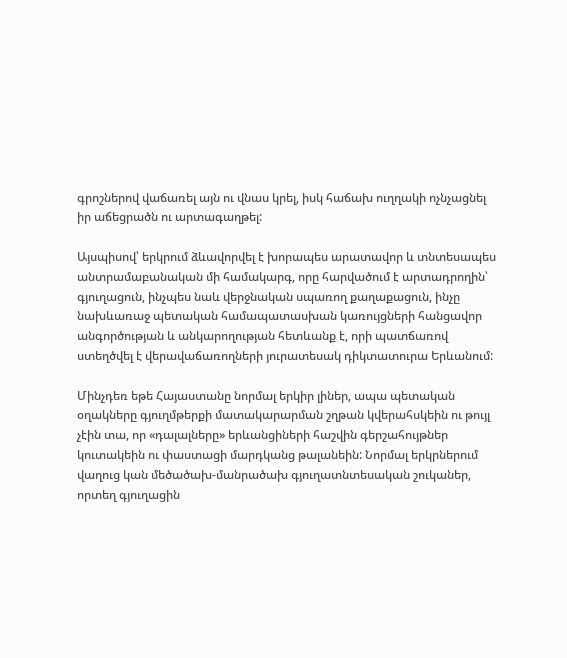գրոշներով վաճառել այն ու վնաս կրել, իսկ հաճախ ուղղակի ոչնչացնել իր աճեցրածն ու արտագաղթել:

Այսպիսով՝ երկրում ձևավորվել է խորապես արատավոր և տնտեսապես անտրամաբանական մի համակարգ, որը հարվածում է արտադրողին՝ գյուղացուն, ինչպես նաև վերջնական սպառող քաղաքացուն, ինչը նախևառաջ պետական համապատասխան կառույցների հանցավոր անգործության և անկարողության հետևանք է, որի պատճառով ստեղծվել է վերավաճառողների յուրատեսակ դիկտատուրա Երևանում:

Մինչդեռ եթե Հայաստանը նորմալ երկիր լիներ, ապա պետական օղակները գյուղմթերքի մատակարարման շղթան կվերահսկեին ու թույլ չէին տա, որ «դալալները» երևանցիների հաշվին գերշահույթներ կուտակեին ու փաստացի մարդկանց թալանեին: Նորմալ երկրներում վաղուց կան մեծածախ-մանրածախ գյուղատնտեսական շուկաներ, որտեղ գյուղացին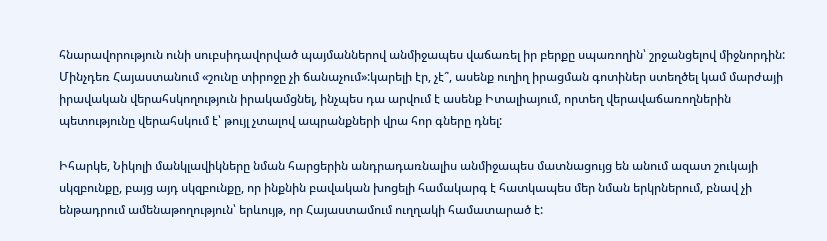հնարավորություն ունի սուբսիդավորված պայմաններով անմիջապես վաճառել իր բերքը սպառողին՝ շրջանցելով միջնորդին: Մինչդեռ Հայաստանում «շունը տիրոջը չի ճանաչում»:կարելի էր, չէ՞, ասենք ուղիղ իրացման գոտիներ ստեղծել կամ մարժայի իրավական վերահսկողություն իրակամցնել, ինչպես դա արվում է ասենք Իտալիայում, որտեղ վերավաճառողներին պետությունը վերահսկում է՝ թույլ չտալով ապրանքների վրա հոր գները դնել:

Իհարկե, Նիկոլի մանկլավիկները նման հարցերին անդրադառնալիս անմիջապես մատնացույց են անում ազատ շուկայի սկզբունքը, բայց այդ սկզբունքը, որ ինքնին բավական խոցելի համակարգ է հատկապես մեր նման երկրներում, բնավ չի ենթադրում ամենաթողություն՝ երևույթ, որ Հայաստամում ուղղակի համատարած է: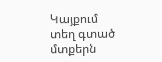Կայքում տեղ գտած մտքերն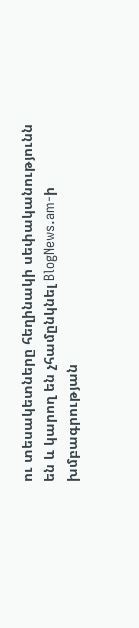ու տեսակետները հեղինակի սեփականությունն են և կարող են չհամընկնել BlogNews.am-ի խմբագրության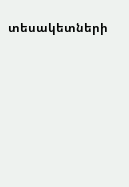տեսակետների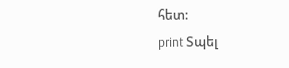հետ:
print Տպել